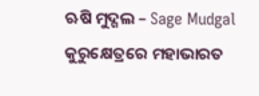ଋଷି ମୁଦ୍ଗଲ – Sage Mudgal
କୁରୁକ୍ଷେତ୍ରରେ ମହାଭାରତ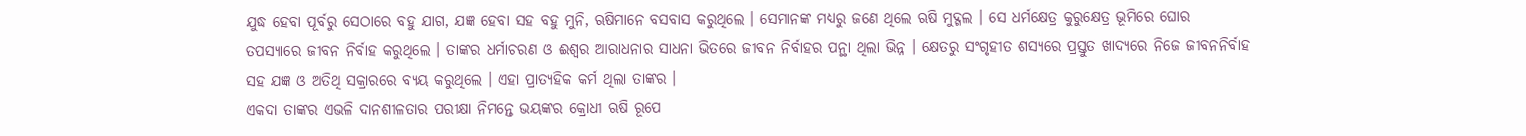ଯୁଦ୍ଧ ହେବା ପୂର୍ବରୁ ସେଠାରେ ବହୁ ଯାଗ, ଯଜ୍ଞ ହେବା ସହ ବହୁ ମୁନି, ଋଷିମାନେ ବସବାସ କରୁଥିଲେ । ସେମାନଙ୍କ ମଧ୍ୟରୁ ଜଣେ ଥିଲେ ଋଷି ମୁଦ୍ଗଲ । ସେ ଧର୍ମକ୍ଷେତ୍ର କୁରୁକ୍ଷେତ୍ର ଭୂମିରେ ଘୋର ତପସ୍ୟାରେ ଜୀବନ ନିର୍ବାହ କରୁଥିଲେ । ତାଙ୍କର ଧର୍ମାଚରଣ ଓ ଈଶ୍ୱର ଆରାଧନାର ସାଧନା ଭିତରେ ଜୀବନ ନିର୍ବାହର ପନ୍ଥା ଥିଲା ଭିନ୍ନ । କ୍ଷେତରୁ ସଂଗୃହୀତ ଶସ୍ୟରେ ପ୍ରସ୍ତୁତ ଖାଦ୍ୟରେ ନିଜେ ଜୀବନନିର୍ବାହ ସହ ଯଜ୍ଞ ଓ ଅତିଥି ସକ୍ରାରରେ ବ୍ୟୟ କରୁଥିଲେ । ଏହା ପ୍ରାତ୍ୟହିକ କର୍ମ ଥିଲା ତାଙ୍କର ।
ଏକଦା ତାଙ୍କର ଏଭଳି ଦାନଶୀଳତାର ପରୀକ୍ଷା ନିମନ୍ତେ ଭୟଙ୍କର କ୍ରୋଧୀ ଋଷି ରୂପେ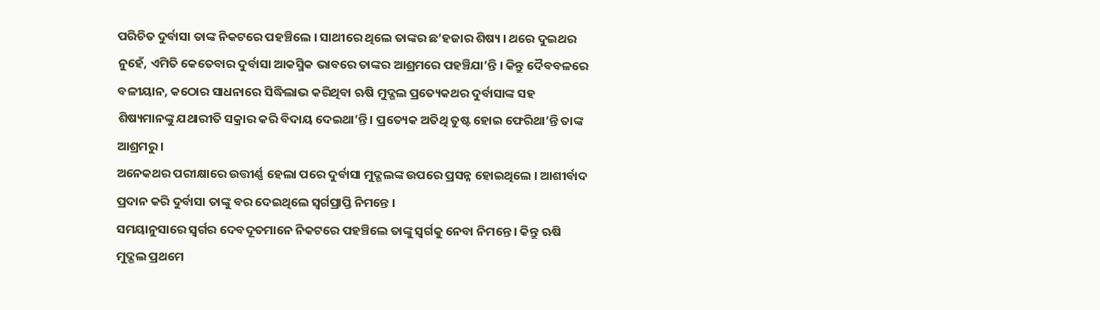ପରିଚିତ ଦୁର୍ବାସା ତାଙ୍କ ନିକଟରେ ପହଞ୍ଚିଲେ । ସାଥୀରେ ଥିଲେ ତାଙ୍କର ଛ’ହଜାର ଶିଷ୍ୟ । ଥରେ ଦୁଇଥର ନୁହେଁ, ଏମିତି କେତେବାର ଦୁର୍ବାସା ଆକସ୍ମିକ ଭାବରେ ତାଙ୍କର ଆଶ୍ରମରେ ପହଞ୍ଚିଯା’ନ୍ତି । କିନ୍ତୁ ଦୈବବଳରେ ବଳୀୟାନ, କଠୋର ସାଧନାରେ ସିଦ୍ଧିଲାଭ କରିଥିବା ଋଷି ମୁଦ୍ଗଲ ପ୍ରତ୍ୟେକଥର ଦୁର୍ବାସାଙ୍କ ସହ ଶିଷ୍ୟମାନଙ୍କୁ ଯଥାରୀତି ସକ୍ରାର କରି ବିଦାୟ ଦେଇଥା’ନ୍ତି । ପ୍ରତ୍ୟେକ ଅତିଥି ତୁଷ୍ଟ ହୋଇ ଫେରିଥା’ନ୍ତି ତାଙ୍କ ଆଶ୍ରମରୁ ।
ଅନେକଥର ପରୀକ୍ଷାରେ ଉତ୍ତୀର୍ଣ୍ଣ ହେଲା ପରେ ଦୁର୍ବାସା ମୁଦ୍ଗଲଙ୍କ ଉପରେ ପ୍ରସନ୍ନ ହୋଇଥିଲେ । ଆଶୀର୍ବାଦ ପ୍ରଦାନ କରି ଦୁର୍ବାସା ତାଙ୍କୁ ବର ଦେଇଥିଲେ ସ୍ୱର୍ଗପ୍ରାପ୍ତି ନିମନ୍ତେ ।
ସମୟାନୁସାରେ ସ୍ୱର୍ଗର ଦେବଦୂତମାନେ ନିକଟରେ ପହଞ୍ଚିଲେ ତାଙ୍କୁ ସ୍ୱର୍ଗକୁ ନେବା ନିମନ୍ତେ । କିନ୍ତୁ ଋଷି ମୁଦ୍ଗଲ ପ୍ରଥମେ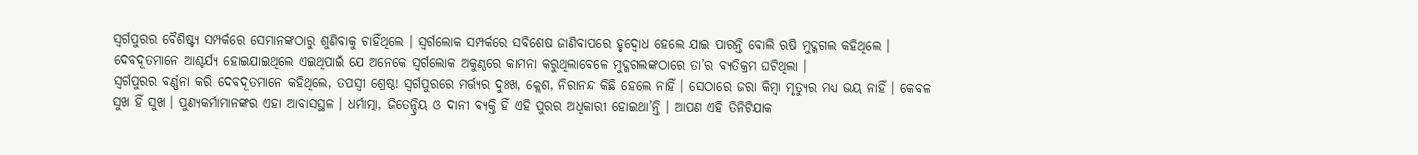ସ୍ୱର୍ଗପୁରର ବୈଶିଷ୍ଟ୍ୟ ସମ୍ପର୍କରେ ସେମାନଙ୍କଠାରୁ ଶୁଣିବାକୁ ଚାହିଁଥିଲେ । ସ୍ୱର୍ଗଲୋକ ସମ୍ପର୍କରେ ସବିଶେଷ ଜାଣିବାପରେ ହୃଦ୍ବୋଧ ହେଲେ ଯାଇ ପାରନ୍ତି ବୋଲି ଋଷି ମୁଦ୍ଗଗଲ କହିଥିଲେ । ଦେବଦୂତମାନେ ଆଶ୍ଚର୍ଯ୍ୟ ହୋଇଯାଇଥିଲେ ଏଇଥିପାଇଁ ଯେ ଅନେକେ ସ୍ୱର୍ଗଲୋକ ଅକୁଣ୍ଠରେ କାମନା କରୁଥିଲାବେଳେ ମୁଦ୍ଗଗଲଙ୍କଠାରେ ତା’ର ବ୍ୟତିକ୍ରମ ଘଟିଥିଲା ।
ସ୍ୱର୍ଗପୁରର ବର୍ଣ୍ଣନା କରି ଦେବଦୂତମାନେ କହିଥିଲେ, ତପସ୍ୱୀ ଶ୍ରେଷ୍ଠ! ସ୍ୱର୍ଗପୁରରେ ମର୍ତ୍ତ୍ୟର ଦୁଃଖ, କ୍ଲେଶ, ନିରାନନ୍ଦ କିଛି ହେଲେ ନାହିଁ । ସେଠାରେ ଜରା କିମ୍ବା ମୃତ୍ୟୁର ମଧ୍ୟ ଭୟ ନାହିଁ । କେବଳ ସୁଖ ହିଁ ସୁଖ । ପୁଣ୍ୟକର୍ମାମାନଙ୍କର ଏହା ଆବାସସ୍ଥଳ । ଧର୍ମାତ୍ମା, ଜିତେନ୍ଦ୍ରିୟ ଓ ଦାନୀ ବ୍ୟକ୍ତି ହିଁ ଏହି ପୁରର ଅଧିକାରୀ ହୋଇଥା’ନ୍ତି । ଆପଣ ଏହି ତିନିଟିଯାକ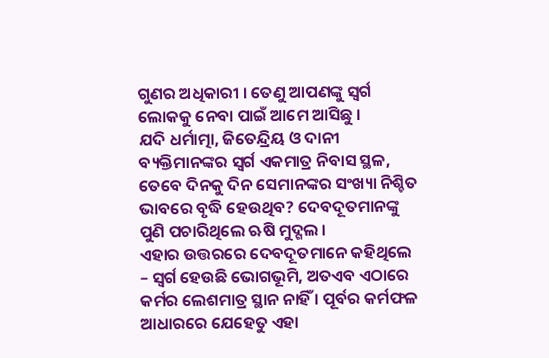ଗୁଣର ଅଧିକାରୀ । ତେଣୁ ଆପଣଙ୍କୁ ସ୍ୱର୍ଗ ଲୋକକୁ ନେବା ପାଇଁ ଆମେ ଆସିଛୁ ।
ଯଦି ଧର୍ମାତ୍ମା, ଜିତେନ୍ଦ୍ରିୟ ଓ ଦାନୀ ବ୍ୟକ୍ତିମାନଙ୍କର ସ୍ୱର୍ଗ ଏକମାତ୍ର ନିବାସ ସ୍ଥଳ, ତେବେ ଦିନକୁ ଦିନ ସେମାନଙ୍କର ସଂଖ୍ୟା ନିଶ୍ଚିତ ଭାବରେ ବୃଦ୍ଧି ହେଉଥିବ? ଦେବଦୂତମାନଙ୍କୁ ପୁଣି ପଚାରିଥିଲେ ଋଷି ମୁଦ୍ଗଲ ।
ଏହାର ଉତ୍ତରରେ ଦେବଦୂତମାନେ କହିଥିଲେ – ସ୍ୱର୍ଗ ହେଉଛି ଭୋଗଭୂମି, ଅତଏବ ଏଠାରେ କର୍ମର ଲେଶମାତ୍ର ସ୍ଥାନ ନାହିଁ । ପୂର୍ବର କର୍ମଫଳ ଆଧାରରେ ଯେହେତୁ ଏହା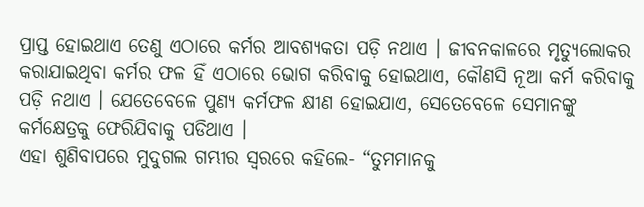ପ୍ରାପ୍ତ ହୋଇଥାଏ ତେଣୁ ଏଠାରେ କର୍ମର ଆବଶ୍ୟକତା ପଡ଼ି ନଥାଏ । ଜୀବନକାଳରେ ମୃତ୍ୟୁଲୋକର କରାଯାଇଥିବା କର୍ମର ଫଳ ହିଁ ଏଠାରେ ଭୋଗ କରିବାକୁ ହୋଇଥାଏ, କୌଣସି ନୂଆ କର୍ମ କରିବାକୁ ପଡ଼ି ନଥାଏ । ଯେତେବେଳେ ପୁଣ୍ୟ କର୍ମଫଳ କ୍ଷୀଣ ହୋଇଯାଏ, ସେତେବେଳେ ସେମାନଙ୍କୁ କର୍ମକ୍ଷେତ୍ରକୁ ଫେରିଯିବାକୁ ପଡିଥାଏ ।
ଏହା ଶୁଣିବାପରେ ମୁଦୁଗଲ ଗମ୍ଭୀର ସ୍ୱରରେ କହିଲେ- “ତୁମମାନକୁ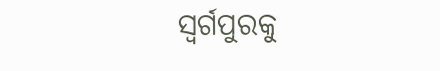ସ୍ୱର୍ଗପୁରକୁ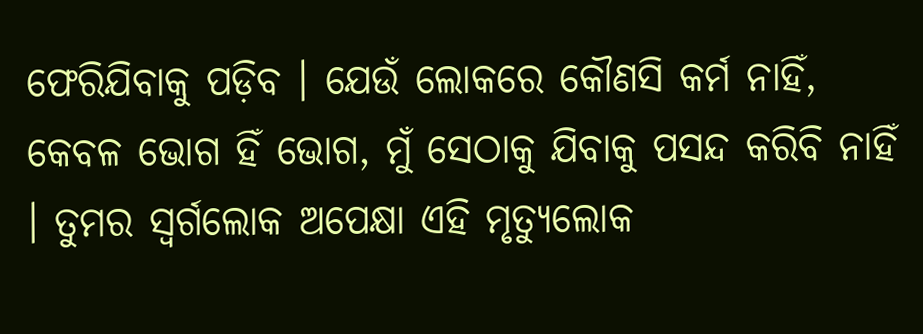ଫେରିଯିବାକୁ ପଡ଼ିବ । ଯେଉଁ ଲୋକରେ କୌଣସି କର୍ମ ନାହିଁ, କେବଳ ଭୋଗ ହିଁ ଭୋଗ, ମୁଁ ସେଠାକୁ ଯିବାକୁ ପସନ୍ଦ କରିବି ନାହିଁ । ତୁମର ସ୍ୱର୍ଗଲୋକ ଅପେକ୍ଷା ଏହି ମୃତ୍ୟୁଲୋକ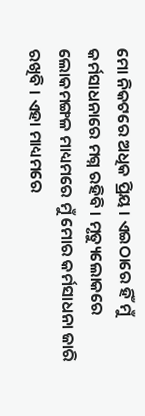ମୋ ନିକଟରେ ଅଧିକ ପ୍ରିୟ । ଏଇଠାରେ ହିଁ ମୁଁ କର୍ମସାଧନାରେ ମଗ୍ନ ରହିବି । ମୃତ୍ୟୁଲୋକରେ ଲୋକମଙ୍ଗଳ ମାଧ୍ୟମରେ ମୁଁ ମୋର କର୍ମସାଧନା ଜାରି ରଖିବି । ଏହା ମାଧ୍ୟମରେ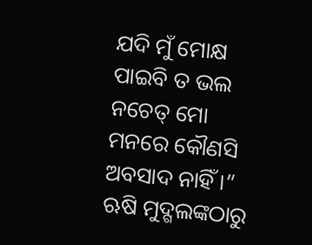ଯଦି ମୁଁ ମୋକ୍ଷ ପାଇବି ତ ଭଲ ନଚେତ୍ ମୋ ମନରେ କୌଣସି ଅବସାଦ ନାହିଁ ।”
ଋଷି ମୁଦ୍ଗଲଙ୍କଠାରୁ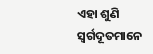ଏହା ଶୁଣି ସ୍ୱର୍ଗଦୂତମାନେ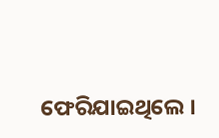ଫେରିଯାଇଥିଲେ ।